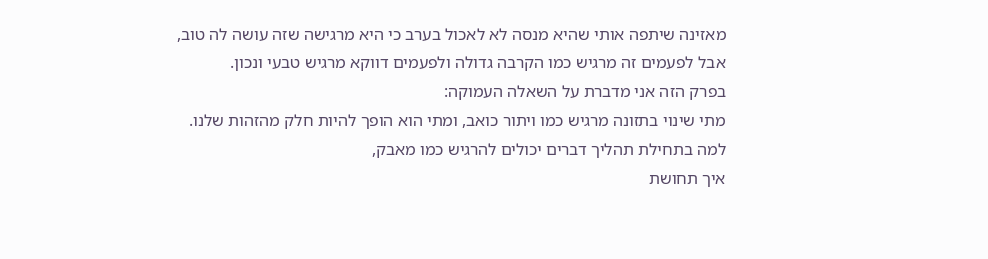מאזינה שיתפה אותי שהיא מנסה לא לאכול בערב כי היא מרגישה שזה עושה לה טוב,
אבל לפעמים זה מרגיש כמו הקרבה גדולה ולפעמים דווקא מרגיש טבעי ונכון.
בפרק הזה אני מדברת על השאלה העמוקה:
מתי שינוי בתזונה מרגיש כמו ויתור כואב, ומתי הוא הופך להיות חלק מהזהות שלנו.
למה בתחילת תהליך דברים יכולים להרגיש כמו מאבק,
איך תחושת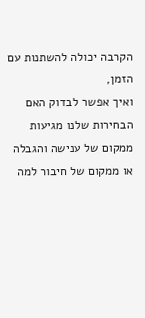הקרבה יכולה להשתנות עם הזמן,
ואיך אפשר לבדוק האם הבחירות שלנו מגיעות ממקום של ענישה והגבלה
או ממקום של חיבור למה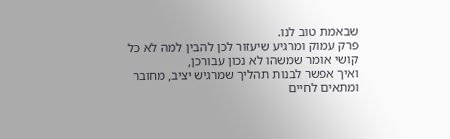שבאמת טוב לנו.
פרק עמוק ומרגיע שיעזור לכן להבין למה לא כל קושי אומר שמשהו לא נכון עבורכן,
ואיך אפשר לבנות תהליך שמרגיש יציב, מחובר ומתאים לחיים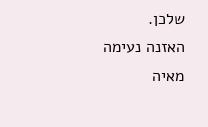שלכן.
האזנה נעימה
מאיה